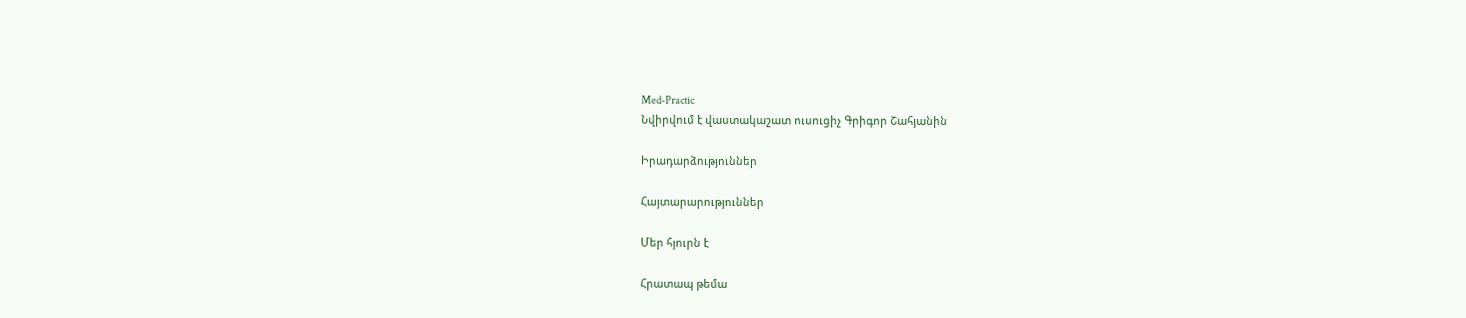Med-Practic
Նվիրվում է վաստակաշատ ուսուցիչ Գրիգոր Շահյանին

Իրադարձություններ

Հայտարարություններ

Մեր հյուրն է

Հրատապ թեմա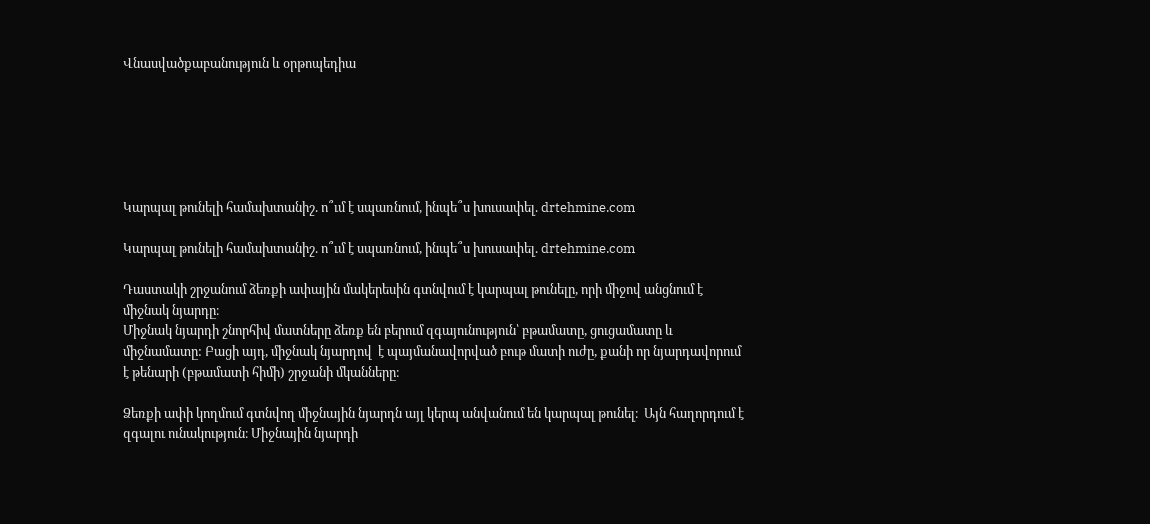Վնասվածքաբանություն և օրթոպեդիա






Կարպալ թունելի համախտանիշ. ո՞ւմ է սպառնում, ինպե՞ս խուսափել. drtehmine.com

Կարպալ թունելի համախտանիշ. ո՞ւմ է սպառնում, ինպե՞ս խուսափել. drtehmine.com

Դաստակի շրջանում ձեռքի ափային մակերեսին գտնվում է կարպալ թունելը, որի միջով անցնում է միջնակ նյարդը։
Միջնակ նյարդի շնորհիվ մատները ձեռք են բերում զգայունություն՝ բթամատը, ցուցամատը և միջնամատը: Բացի այդ, միջնակ նյարդով  է պայմանավորված բութ մատի ուժը, քանի որ նյարդավորում է թենարի (բթամատի հիմի) շրջանի մկանները։

Ձեռքի ափի կողմում գտնվող միջնային նյարդն այլ կերպ անվանում են կարպալ թունել։  Այն հաղորդում է զգալու ունակություն։ Միջնային նյարդի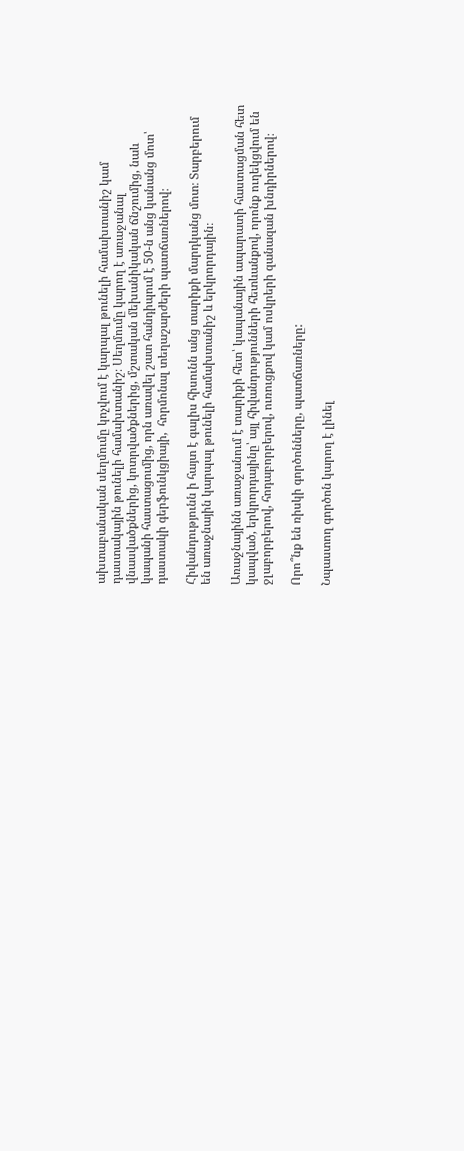ախտաբանական սեղմումը կոչվում է կարպալ թունելի համախտանիշ կամ դաստակային թունելի համախտանիշ։ Սեղմումը կարող է առաջանալ վնասվածքներից, կոտրվածքներից, մշտական մեխանիկական ճնշումից, նաև կապանի հաստացումից, որն առավել շատ հանդիպում է 50-ն անց կանանց մոտ՝ դաստակի գերֆունկցիայի,  հորմոնալ տեղաշարժերի պատճառներով։

Հիվանդությունն ի հայտ է գալիս հիսունն անց տարիքի մարդկանց մոտ։ Տարբերում են առաջնային կարպալ թունելի համախտանիշ և երկրորդային։

Առաջնայինն առաջանում է տարիքի հետ՝ կապանային ապարատի հաստացման հետ կապված, երկրորդայինը՝ այլ հիվանդությունների հետևանքով, որոնք ուղեկցվում են ջլաբորբերով, հոդաբորբերով, ուռուցքով կամ ոսկրերի զանազան խնդիրներով։

Որո՞նք են ռիսկի գործոնները, պատճառները:

Նպաստող գործոն կարող է լինել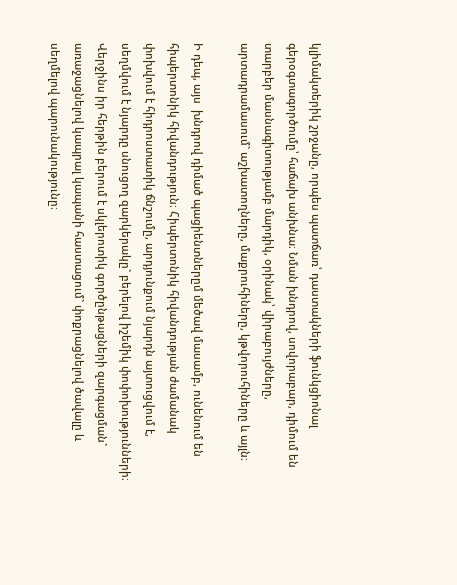կլիմակտերիկ շրջանը, որպես պատճառ՝ դաստակների ֆունկցիոնալ գերօգտագործումը՝ հաճախ անխնա։ Նման խնդրով, սովորաբար, դիմում են տարբեր մասնագիտությամբ մարդիկ, օրինակ՝ վիրաբույժները, արտադրամասում` աշխատողները, մաքրուհիները, կթվորուհիները և այլն։

Ի դեպ, այս  խնդրով դիմած պացիենտներըմ մեծավ մասամբ, ունենում են հիպերտոնիկ հիվանդություն։ Հիպերտոնիկ հիվանդության ժամանակ փոխվում է հիդրոստատիկ ճնշումը, արդյունքում նյարդն այտուցվում է, սեղմվում է նյարդը սնուցող զարկերակը` բերելով իշեմիկ փոփոխությունների։ Վերջինս իր հերթին բերում է սկլերոտիկ գործընթացների զարգացման` առաջացնելով կապրալ կապանի հաստացում` փոքրացնելով ծավալը և սեղմելով պարունակությունը։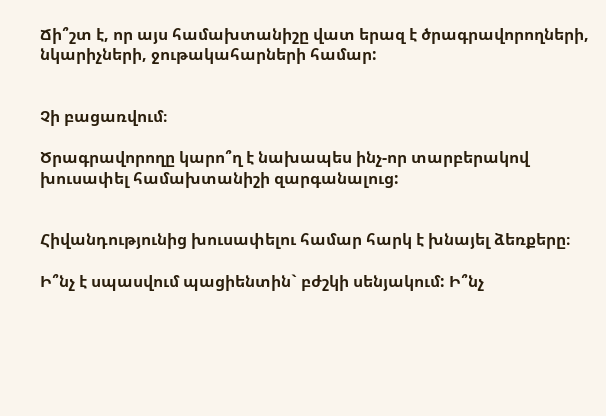Ճի՞շտ է, որ այս համախտանիշը վատ երազ է ծրագրավորողների, նկարիչների, ջութակահարների համար:


Չի բացառվում։

Ծրագրավորողը կարո՞ղ է նախապես ինչ-որ տարբերակով խուսափել համախտանիշի զարգանալուց:


Հիվանդությունից խուսափելու համար հարկ է խնայել ձեռքերը։

Ի՞նչ է սպասվում պացիենտին` բժշկի սենյակում: Ի՞նչ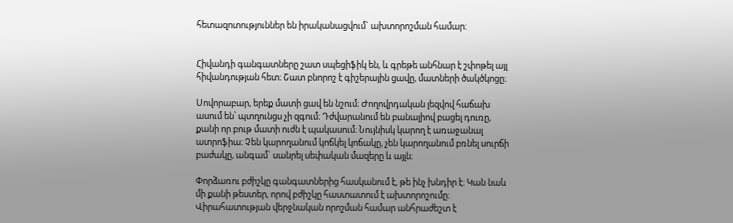հետազոտություններ են իրականացվում` ախտորոշման համար։


Հիվանդի գանգատները շատ սպեցիֆիկ են, և գրեթե անհնար է շփոթել այլ հիվանդության հետ։ Շատ բնորոշ է գիշերային ցավը, մատների ծակծկոցը։

Սովորաբար, երեք մատի ցավ են նշում։ Ժողովրդական լեզվով հաճախ ասում են՝ պտղունցս չի զգում։ Դժվարանում են բանալիով բացել դուռը, քանի որ բութ մատի ուժն է պակասում։ Նույնիսկ կարող է առաջանալ ատրոֆիա։ Չեն կարողանում կոճկել կոճակը, չեն կարողանում բռնել սուրճի բաժակը, անգամ` սանրել սեփական մազերը և այլն։

Փորձառու բժիշկը գանգատներից հասկանում է, թե ինչ խնդիր է։ Կան նաև մի քանի թեստեր, որով բժիշկը հաստատում է ախտորոշումը։ Վիրահատության վերջնական որոշման համար անհրաժեշտ է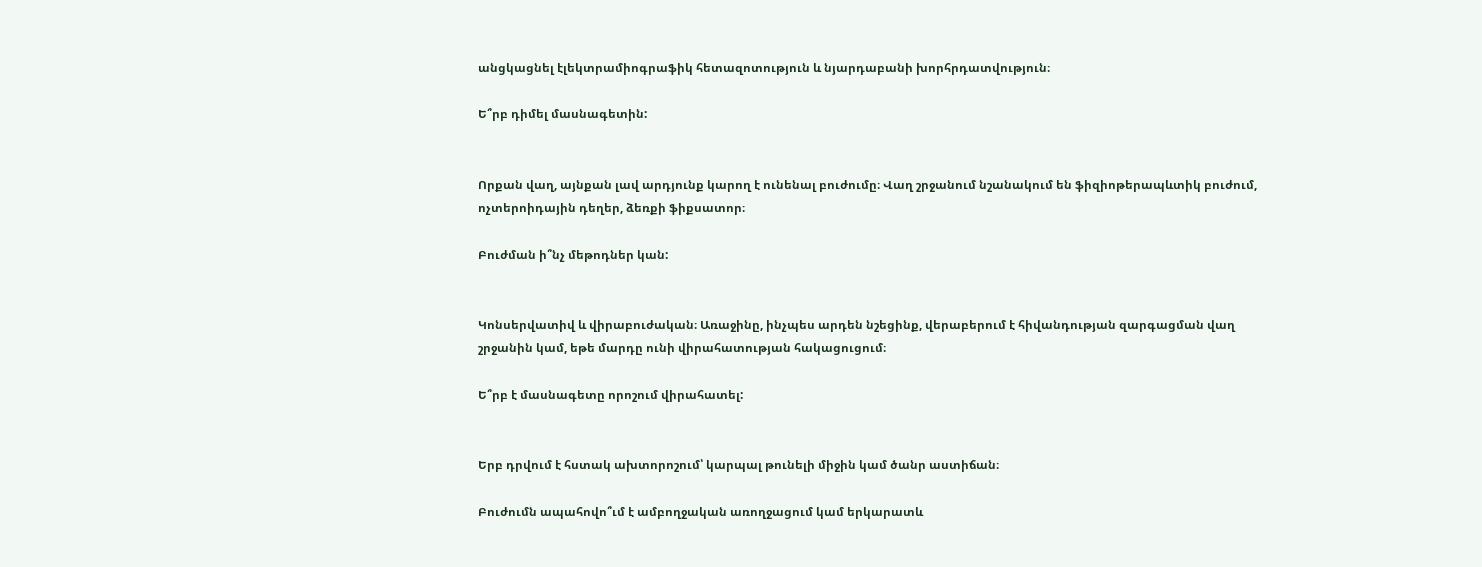անցկացնել էլեկտրամիոգրաֆիկ հետազոտություն և նյարդաբանի խորհրդատվություն։

Ե՞րբ դիմել մասնագետին:


Որքան վաղ, այնքան լավ արդյունք կարող է ունենալ բուժումը։ Վաղ շրջանում նշանակում են ֆիզիոթերապևտիկ բուժում, ոչտերոիդային դեղեր, ձեռքի ֆիքսատոր։

Բուժման ի՞նչ մեթոդներ կան:


Կոնսերվատիվ և վիրաբուժական։ Առաջինը, ինչպես արդեն նշեցինք, վերաբերում է հիվանդության զարգացման վաղ շրջանին կամ, եթե մարդը ունի վիրահատության հակացուցում։

Ե՞րբ է մասնագետը որոշում վիրահատել:


Երբ դրվում է հստակ ախտորոշում՝ կարպալ թունելի միջին կամ ծանր աստիճան։

Բուժումն ապահովո՞ւմ է ամբողջական առողջացում կամ երկարատև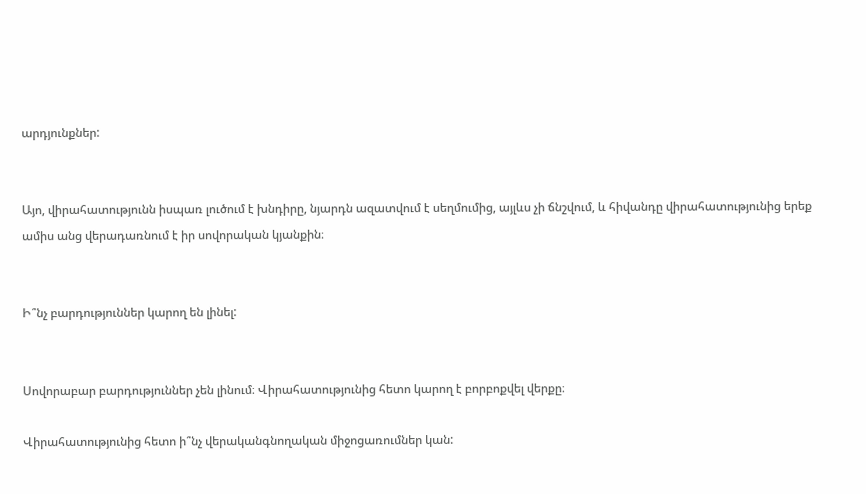արդյունքներ:


Այո, վիրահատությունն իսպառ լուծում է խնդիրը, նյարդն ազատվում է սեղմումից, այլևս չի ճնշվում, և հիվանդը վիրահատությունից երեք ամիս անց վերադառնում է իր սովորական կյանքին։


Ի՞նչ բարդություններ կարող են լինել:


Սովորաբար բարդություններ չեն լինում։ Վիրահատությունից հետո կարող է բորբոքվել վերքը։

Վիրահատությունից հետո ի՞նչ վերականգնողական միջոցառումներ կան: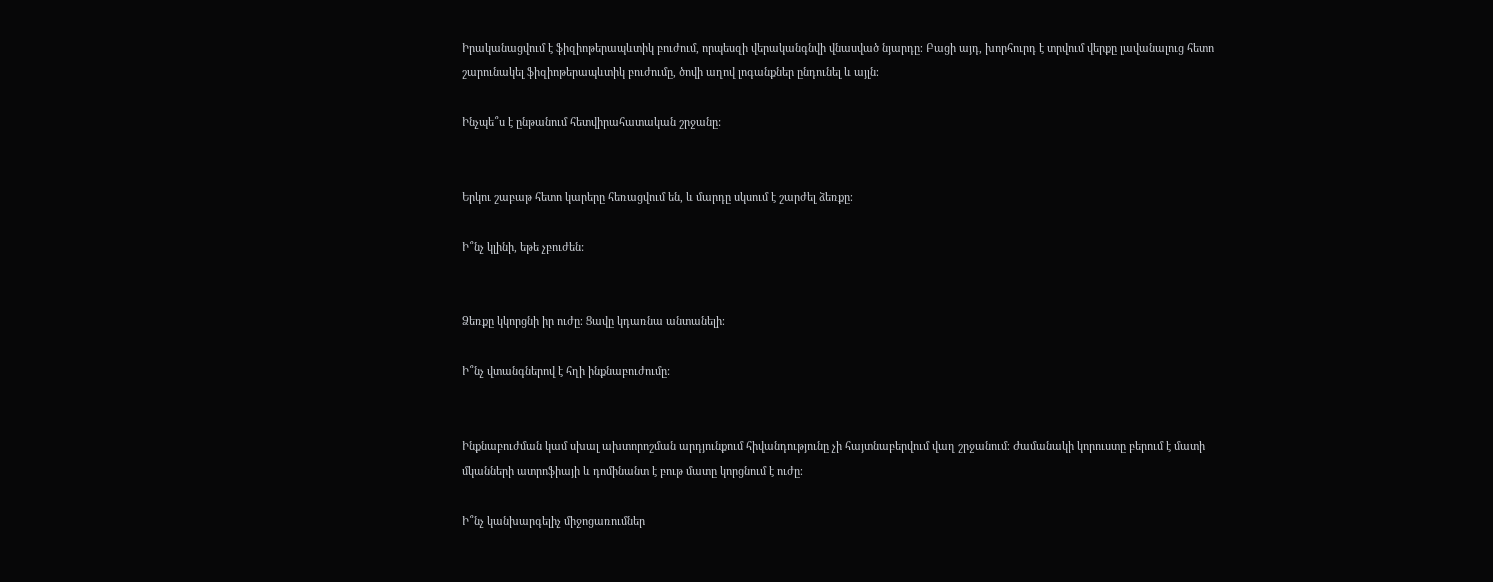Իրականացվում է ֆիզիոթերապևտիկ բուժում, որպեսզի վերականգնվի վնասված նյարդը։ Բացի այդ, խորհուրդ է տրվում վերքը լավանալուց հետո շարունակել ֆիզիոթերապևտիկ բուժումը, ծովի աղով լոգանքներ ընդունել և այլն։

Ինչպե՞ս է ընթանում հետվիրահատական շրջանը:


Երկու շաբաթ հետո կարերը հեռացվում են, և մարդը սկսում է շարժել ձեռքը։

Ի՞նչ կլինի, եթե չբուժեն:


Ձեռքը կկորցնի իր ուժը։ Ցավը կդառնա անտանելի։

Ի՞նչ վտանգներով է հղի ինքնաբուժումը:


Ինքնաբուժման կամ սխալ ախտորոշման արդյունքում հիվանդությունը չի հայտնաբերվում վաղ շրջանում։ Ժամանակի կորուստը բերում է մատի մկանների ատրոֆիայի և դոմինանտ է բութ մատը կորցնում է ուժը։

Ի՞նչ կանխարգելիչ միջոցառումներ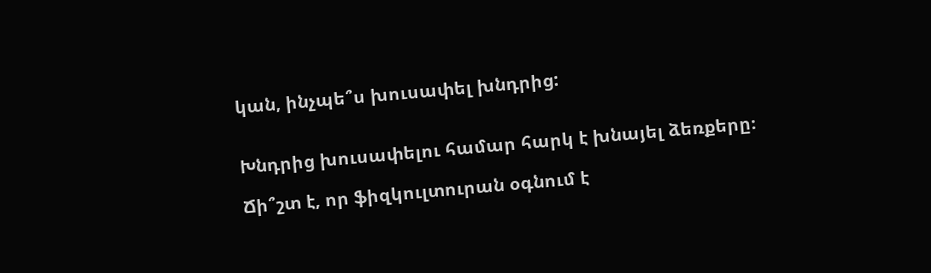կան, ինչպե՞ս խուսափել խնդրից:


Խնդրից խուսափելու համար հարկ է խնայել ձեռքերը։

Ճի՞շտ է, որ ֆիզկուլտուրան օգնում է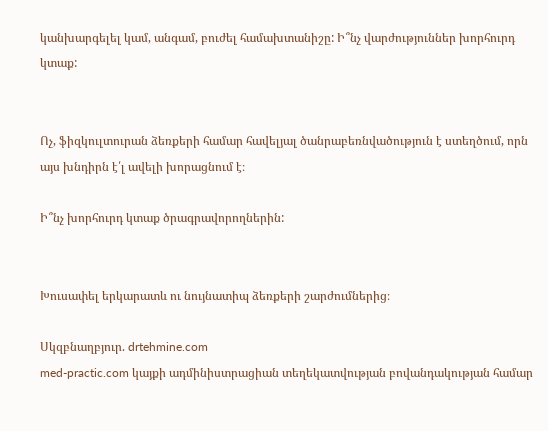կանխարգելել կամ, անգամ, բուժել համախտանիշը: Ի՞նչ վարժություններ խորհուրդ կտաք:


Ոչ, ֆիզկուլտուրան ձեռքերի համար հավելյալ ծանրաբեռնվածություն է ստեղծում, որն այս խնդիրն է՛լ ավելի խորացնում է։

Ի՞նչ խորհուրդ կտաք ծրագրավորողներին:


Խուսափել երկարատև ու նույնատիպ ձեռքերի շարժումներից։

Սկզբնաղբյուր. drtehmine.com
med-practic.com կայքի ադմինիստրացիան տեղեկատվության բովանդակության համար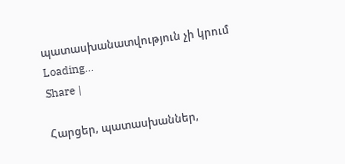պատասխանատվություն չի կրում
Loading...
Share |

Հարցեր, պատասխաններ,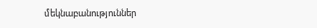մեկնաբանություններ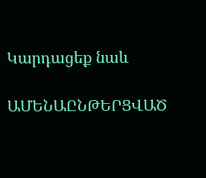Կարդացեք նաև

ԱՄԵՆԱԸՆԹԵՐՑՎԱԾ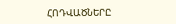ՀՈԴՎԱԾՆԵՐԸ